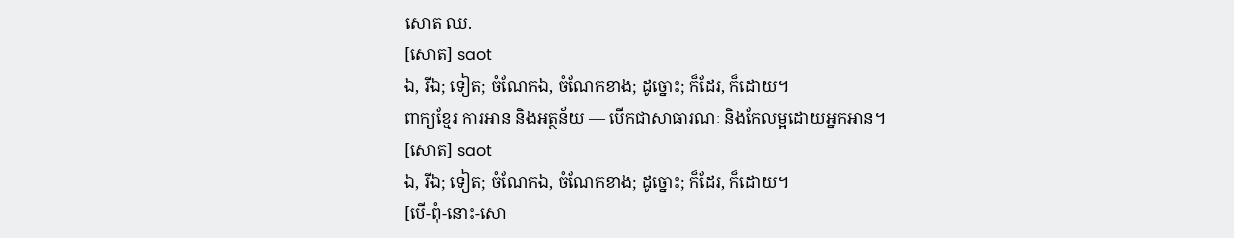សោត ឈ.
[សោត] saot
ឯ, រីឯ; ទៀត; ចំណែកឯ, ចំណែកខាង; ដូច្នោះ; ក៏ដែរ, ក៏ដោយ។
ពាក្យខ្មែរ ការអាន និងអត្ថន័យ — បើកជាសាធារណៈ និងកែលម្អដោយអ្នកអាន។
[សោត] saot
ឯ, រីឯ; ទៀត; ចំណែកឯ, ចំណែកខាង; ដូច្នោះ; ក៏ដែរ, ក៏ដោយ។
[បើ-ពុំ-នោះ-សោ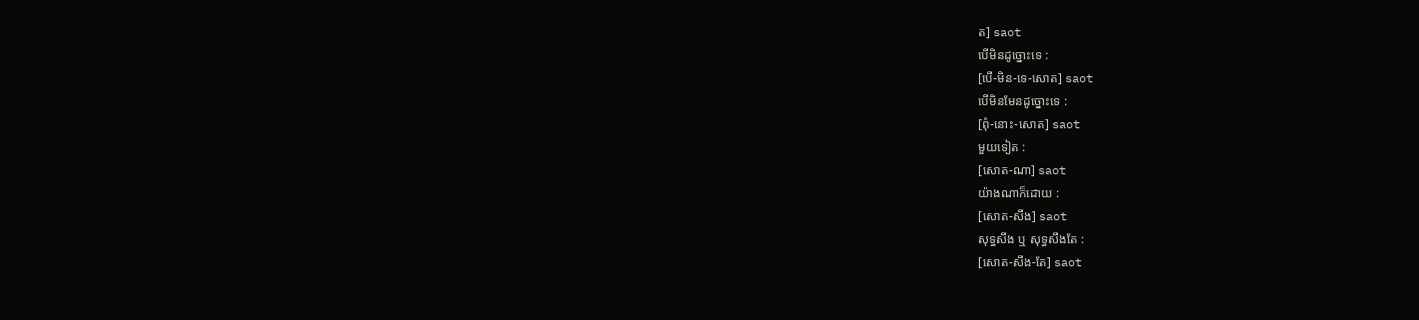ត] saot
បើមិនដូច្នោះទេ :
[បើ-មិន-ទេ-សោត] saot
បើមិនមែនដូច្នោះទេ :
[ពុំ-នោះ-សោត] saot
មួយទៀត :
[សោត-ណា] saot
យ៉ាងណាក៏ដោយ :
[សោត-សឹង] saot
សុទ្ធសឹង ឬ សុទ្ធសឹងតែ :
[សោត-សឹង-តែ] saot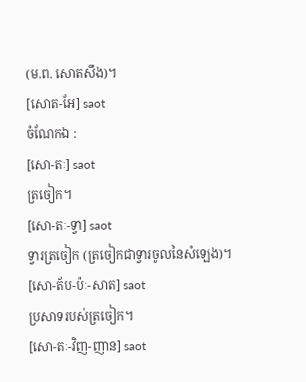(ម.ព. សោតសឹង)។
[សោត-អែ] saot
ចំណែកឯ :
[សោ-តៈ] saot
ត្រចៀក។
[សោ-តៈ-ទ្វា] saot
ទ្វារត្រចៀក (ត្រចៀកជាទ្វារចូលនៃសំឡេង)។
[សោ-ត័ប-ប៉ៈ-សាត] saot
ប្រសាទរបស់ត្រចៀក។
[សោ-តៈ-វិញ-ញាន] saot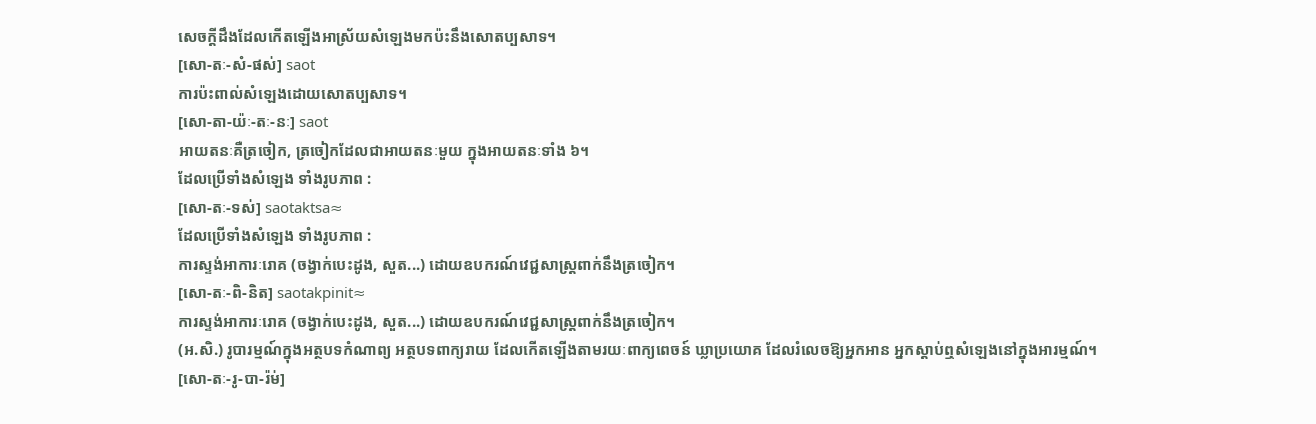សេចក្ដីដឹងដែលកើតឡើងអាស្រ័យសំឡេងមកប៉ះនឹងសោតប្បសាទ។
[សោ-តៈ-សំ-ផស់] saot
ការប៉ះពាល់សំឡេងដោយសោតប្បសាទ។
[សោ-តា-យ៉ៈ-តៈ-នៈ] saot
អាយតនៈគឺត្រចៀក, ត្រចៀកដែលជាអាយតនៈមួយ ក្នុងអាយតនៈទាំង ៦។
ដែលប្រើទាំងសំឡេង ទាំងរូបភាព :
[សោ-តៈ-ទស់] saotaktsa≈
ដែលប្រើទាំងសំឡេង ទាំងរូបភាព :
ការស្ទង់អាការៈរោគ (ចង្វាក់បេះដូង, សួត...) ដោយឧបករណ៍វេជ្ជសាស្ត្រពាក់នឹងត្រចៀក។
[សោ-តៈ-ពិ-និត] saotakpinit≈
ការស្ទង់អាការៈរោគ (ចង្វាក់បេះដូង, សួត...) ដោយឧបករណ៍វេជ្ជសាស្ត្រពាក់នឹងត្រចៀក។
(អ.សិ.) រូបារម្មណ៍ក្នុងអត្ថបទកំណាព្យ អត្ថបទពាក្យរាយ ដែលកើតឡើងតាមរយៈពាក្យពេចន៍ ឃ្លាប្រយោគ ដែលរំលេចឱ្យអ្នកអាន អ្នកស្ដាប់ឮសំឡេងនៅក្នុងអារម្មណ៍។
[សោ-តៈ-រូ-បា-រ៉ម់]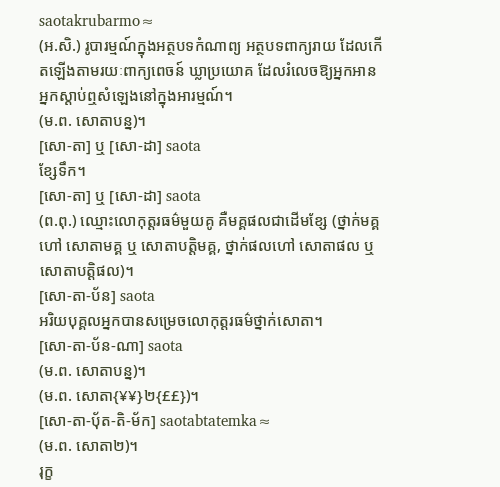saotakrubarmo≈
(អ.សិ.) រូបារម្មណ៍ក្នុងអត្ថបទកំណាព្យ អត្ថបទពាក្យរាយ ដែលកើតឡើងតាមរយៈពាក្យពេចន៍ ឃ្លាប្រយោគ ដែលរំលេចឱ្យអ្នកអាន អ្នកស្ដាប់ឮសំឡេងនៅក្នុងអារម្មណ៍។
(ម.ព. សោតាបន្ន)។
[សោ-តា] ឬ [សោ-ដា] saota
ខ្សែទឹក។
[សោ-តា] ឬ [សោ-ដា] saota
(ព.ពុ.) ឈ្មោះលោកុត្តរធម៌មួយគូ គឺមគ្គផលជាដើមខ្សែ (ថ្នាក់មគ្គហៅ សោតាមគ្គ ឬ សោតាបត្តិមគ្គ, ថ្នាក់ផលហៅ សោតាផល ឬ សោតាបត្តិផល)។
[សោ-តា-ប័ន] saota
អរិយបុគ្គលអ្នកបានសម្រេចលោកុត្តរធម៌ថ្នាក់សោតា។
[សោ-តា-ប័ន-ណា] saota
(ម.ព. សោតាបន្ន)។
(ម.ព. សោតា{¥¥}២{££})។
[សោ-តា-ប៉័ត-តិ-ម័ក] saotabtatemka≈
(ម.ព. សោតា២)។
រុក្ខ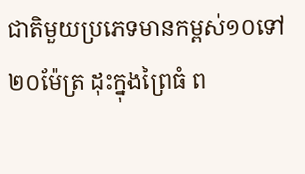ជាតិមួយប្រភេទមានកម្ពស់១០ទៅ២០ម៉ែត្រ ដុះក្នុងព្រៃធំ ព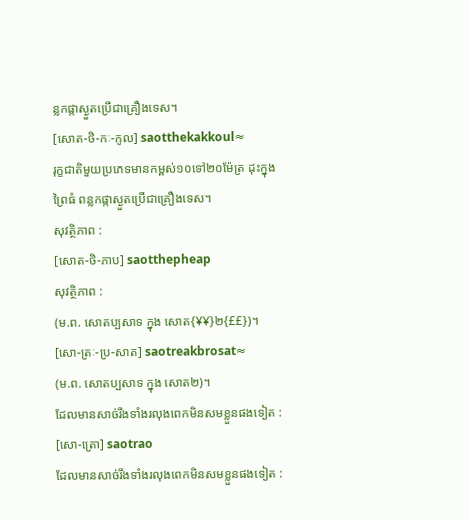ន្លកផ្កាស្ងួតប្រើជាគ្រឿងទេស។
[សោត-ថិ-កៈ-កូល] saotthekakkoul≈
រុក្ខជាតិមួយប្រភេទមានកម្ពស់១០ទៅ២០ម៉ែត្រ ដុះក្នុងព្រៃធំ ពន្លកផ្កាស្ងួតប្រើជាគ្រឿងទេស។
សុវត្ថិភាព :
[សោត-ថិ-ភាប] saotthepheap
សុវត្ថិភាព :
(ម.ព. សោតប្បសាទ ក្នុង សោត{¥¥}២{££})។
[សោ-ត្រៈ-ប្រ-សាត] saotreakbrosat≈
(ម.ព. សោតប្បសាទ ក្នុង សោត២)។
ដែលមានសាច់រឹងទាំងរលុងពេកមិនសមខ្លួនផងទៀត :
[សោ-ត្រោ] saotrao
ដែលមានសាច់រឹងទាំងរលុងពេកមិនសមខ្លួនផងទៀត :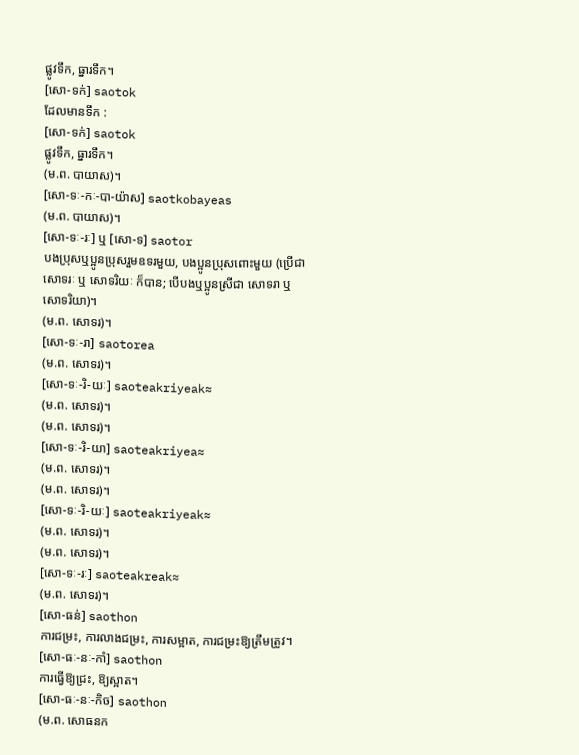ផ្លូវទឹក, ធ្នារទឹក។
[សោ-ទក់] saotok
ដែលមានទឹក :
[សោ-ទក់] saotok
ផ្លូវទឹក, ធ្នារទឹក។
(ម.ព. បាយាស)។
[សោ-ទៈ-កៈ-បា-យ៉ាស] saotkobayeas
(ម.ព. បាយាស)។
[សោ-ទៈ-រៈ] ឬ [សោ-ទ] saotor
បងប្រុសឬប្អូនប្រុសរួមឧទរមួយ, បងប្អូនប្រុសពោះមួយ (ប្រើជា សោទរៈ ឬ សោទរិយៈ ក៏បាន; បើបងឬប្អូនស្រីជា សោទរា ឬ សោទរិយា)។
(ម.ព. សោទរ)។
[សោ-ទៈ-រា] saotorea
(ម.ព. សោទរ)។
[សោ-ទៈ-រិ-យៈ] saoteakriyeak≈
(ម.ព. សោទរ)។
(ម.ព. សោទរ)។
[សោ-ទៈ-រិ-យា] saoteakriyea≈
(ម.ព. សោទរ)។
(ម.ព. សោទរ)។
[សោ-ទៈ-រិ-យៈ] saoteakriyeak≈
(ម.ព. សោទរ)។
(ម.ព. សោទរ)។
[សោ-ទៈ-រៈ] saoteakreak≈
(ម.ព. សោទរ)។
[សោ-ធន់] saothon
ការជម្រះ, ការលាងជម្រះ, ការសម្អាត, ការជម្រះឱ្យត្រឹមត្រូវ។
[សោ-ធៈ-នៈ-កាំ] saothon
ការធ្វើឱ្យជ្រះ, ឱ្យស្អាត។
[សោ-ធៈ-នៈ-កិច] saothon
(ម.ព. សោធនក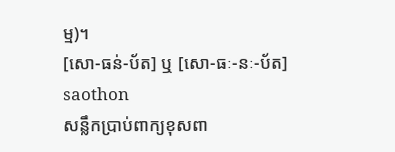ម្ម)។
[សោ-ធន់-ប័ត] ឬ [សោ-ធៈ-នៈ-ប័ត] saothon
សន្លឹកប្រាប់ពាក្យខុសពា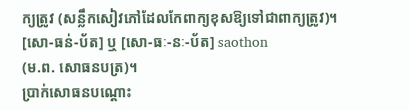ក្យត្រូវ (សន្លឹកសៀវភៅដែលកែពាក្យខុសឱ្យទៅជាពាក្យត្រូវ)។
[សោ-ធន់-ប័ត] ឬ [សោ-ធៈ-នៈ-ប័ត] saothon
(ម.ព. សោធនបត្រ)។
ប្រាក់សោធនបណ្ដោះ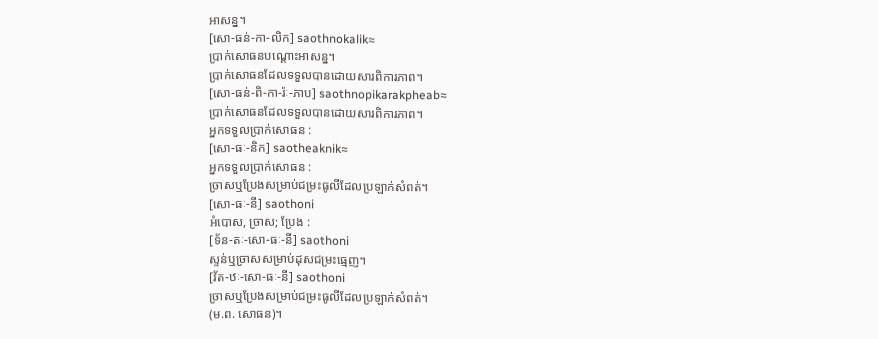អាសន្ន។
[សោ-ធន់-កា-លិក] saothnokalik≈
ប្រាក់សោធនបណ្ដោះអាសន្ន។
ប្រាក់សោធនដែលទទួលបានដោយសារពិការភាព។
[សោ-ធន់-ពិ-កា-រ៉ៈ-ភាប] saothnopikarakpheab≈
ប្រាក់សោធនដែលទទួលបានដោយសារពិការភាព។
អ្នកទទួលប្រាក់សោធន :
[សោ-ធៈ-និក] saotheaknik≈
អ្នកទទួលប្រាក់សោធន :
ច្រាសឬប្រែងសម្រាប់ជម្រះធូលីដែលប្រឡាក់សំពត់។
[សោ-ធៈ-នី] saothoni
អំបោស, ច្រាស; ប្រែង :
[ទ័ន-តៈ-សោ-ធៈ-នី] saothoni
ស្ទន់ឬច្រាសសម្រាប់ដុសជម្រះធ្មេញ។
[វ័ត-ឋៈ-សោ-ធៈ-នី] saothoni
ច្រាសឬប្រែងសម្រាប់ជម្រះធូលីដែលប្រឡាក់សំពត់។
(ម.ព. សោធន)។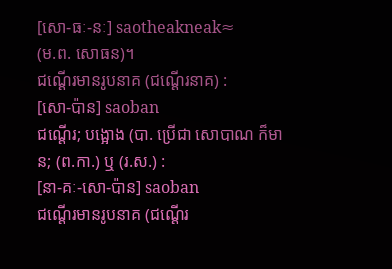[សោ-ធៈ-នៈ] saotheakneak≈
(ម.ព. សោធន)។
ជណ្ដើរមានរូបនាគ (ជណ្ដើរនាគ) :
[សោ-ប៉ាន] saoban
ជណ្ដើរ; បង្អោង (បា. ប្រើជា សោបាណ ក៏មាន; (ព.កា.) ឬ (រ.ស.) :
[នា-គៈ-សោ-ប៉ាន] saoban
ជណ្ដើរមានរូបនាគ (ជណ្ដើរ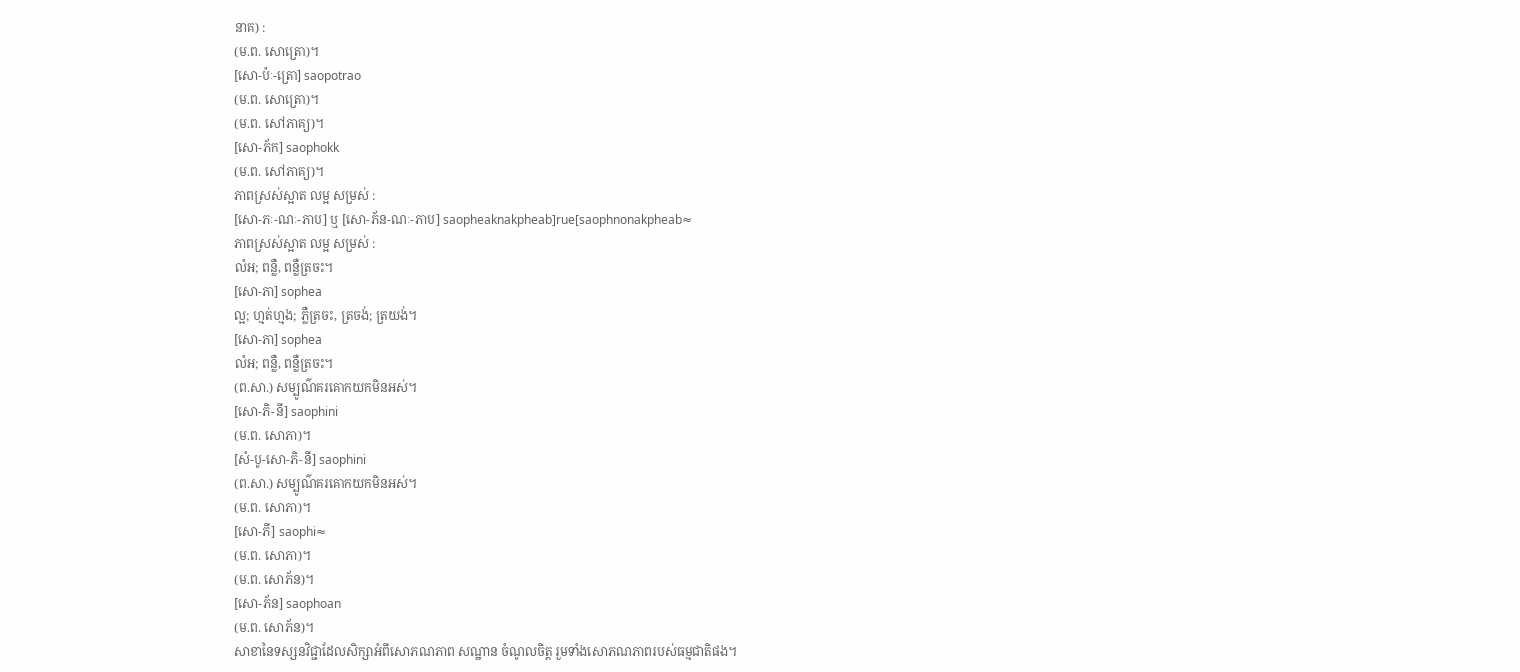នាគ) :
(ម.ព. សោត្រោ)។
[សោ-ប៉ៈ-ត្រោ] saopotrao
(ម.ព. សោត្រោ)។
(ម.ព. សៅភាគ្យ)។
[សោ-ភ័ក] saophokk
(ម.ព. សៅភាគ្យ)។
ភាពស្រស់ស្អាត លម្អ សម្រស់ :
[សោ-ភៈ-ណៈ-ភាប] ឬ [សោ-ភ័ន-ណៈ-ភាប] saopheaknakpheab]rue[saophnonakpheab≈
ភាពស្រស់ស្អាត លម្អ សម្រស់ :
លំអ; ពន្លឺ, ពន្លឺត្រចះ។
[សោ-ភា] sophea
ល្អ; ហ្មត់ហ្មង; ភ្លឺត្រចះ, ត្រចង់; ត្រយង់។
[សោ-ភា] sophea
លំអ; ពន្លឺ, ពន្លឺត្រចះ។
(ព.សា.) សម្បូណ៌គរគោកយកមិនអស់។
[សោ-ភិ-នី] saophini
(ម.ព. សោភា)។
[សំ-បូ-សោ-ភិ-នី] saophini
(ព.សា.) សម្បូណ៌គរគោកយកមិនអស់។
(ម.ព. សោភា)។
[សោ-ភី] saophi≈
(ម.ព. សោភា)។
(ម.ព. សោភ័ន)។
[សោ-ភ័ន] saophoan
(ម.ព. សោភ័ន)។
សាខានៃទស្សនវិជ្ជាដែលសិក្សាអំពីសោភណភាព សណ្ឋាន ចំណូលចិត្ត រួមទាំងសោភណភាពរបស់ធម្មជាតិផង។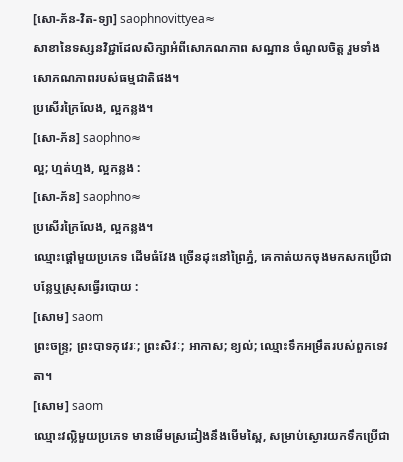[សោ-ភ័ន-វិត-ទ្យា] saophnovittyea≈
សាខានៃទស្សនវិជ្ជាដែលសិក្សាអំពីសោភណភាព សណ្ឋាន ចំណូលចិត្ត រួមទាំងសោភណភាពរបស់ធម្មជាតិផង។
ប្រសើរក្រៃលែង, ល្អកន្លង។
[សោ-ភ័ន] saophno≈
ល្អ; ហ្មត់ហ្មង, ល្អកន្លង :
[សោ-ភ័ន] saophno≈
ប្រសើរក្រៃលែង, ល្អកន្លង។
ឈ្មោះផ្ដៅមួយប្រភេទ ដើមធំវែង ច្រើនដុះនៅព្រៃភ្នំ, គេកាត់យកចុងមកសកប្រើជាបន្លែឬស្រុសធ្វើរបោយ :
[សោម] saom
ព្រះចន្ទ្រ; ព្រះបាទកុវេរៈ; ព្រះសិវៈ; អាកាស; ខ្យល់; ឈ្មោះទឹកអម្រឹតរបស់ពួកទេវតា។
[សោម] saom
ឈ្មោះវល្លិមួយប្រភេទ មានមើមស្រដៀងនឹងមើមស្ពៃ, សម្រាប់ស្ងោរយកទឹកប្រើជា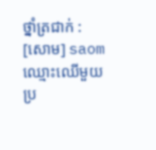ថ្នាំត្រជាក់ :
[សោម] saom
ឈ្មោះឈើមួយប្រ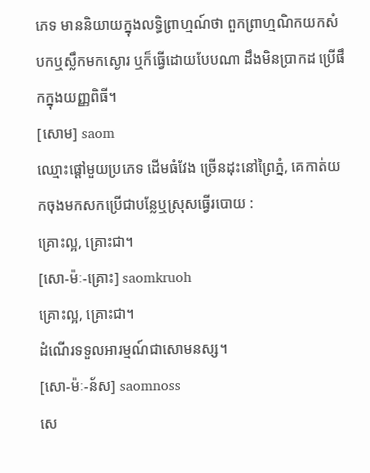ភេទ មាននិយាយក្នុងលទ្ធិព្រាហ្មណ៍ថា ពួកព្រាហ្មណិកយកសំបកឬស្លឹកមកស្ងោរ ឬក៏ធ្វើដោយបែបណា ដឹងមិនប្រាកដ ប្រើផឹកក្នុងយញ្ញពិធី។
[សោម] saom
ឈ្មោះផ្ដៅមួយប្រភេទ ដើមធំវែង ច្រើនដុះនៅព្រៃភ្នំ, គេកាត់យកចុងមកសកប្រើជាបន្លែឬស្រុសធ្វើរបោយ :
គ្រោះល្អ, គ្រោះជា។
[សោ-ម៉ៈ-គ្រោះ] saomkruoh
គ្រោះល្អ, គ្រោះជា។
ដំណើរទទួលអារម្មណ៍ជាសោមនស្ស។
[សោ-ម៉ៈ-ន័ស] saomnoss
សេ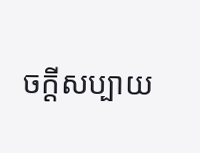ចក្ដីសប្បាយ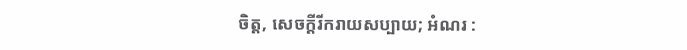ចិត្ត, សេចក្ដីរីករាយសប្បាយ; អំណរ :